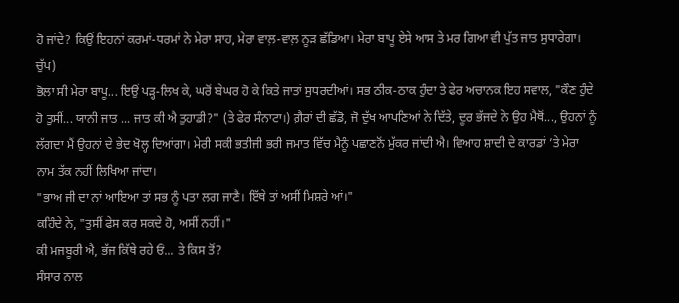ਹੋ ਜਾਂਦੇ? ਕਿਉਂ ਇਹਨਾਂ ਕਰਮਾਂ-ਧਰਮਾਂ ਨੇ ਮੇਰਾ ਸਾਹ, ਮੇਰਾ ਵਾਲ਼-ਵਾਲ਼ ਨੂੜ ਛੱਡਿਆ। ਮੇਰਾ ਬਾਪੂ ਏਸੇ ਆਸ ਤੇ ਮਰ ਗਿਆ ਵੀ ਪੁੱਤ ਜਾਤ ਸੁਧਾਰੇਗਾ।
ਚੁੱਪ)
ਭੋਲਾ ਸੀ ਮੇਰਾ ਬਾਪੂ... ਇਉਂ ਪੜ੍ਹ-ਲਿਖ ਕੇ, ਘਰੋਂ ਬੇਘਰ ਹੋ ਕੇ ਕਿਤੇ ਜਾਤਾਂ ਸੁਧਰਦੀਆਂ। ਸਭ ਠੀਕ-ਠਾਕ ਹੁੰਦਾ ਤੇ ਫੇਰ ਅਚਾਨਕ ਇਹ ਸਵਾਲ, "ਕੌਣ ਹੁੰਦੇ ਹੋ ਤੁਸੀਂ... ਯਾਨੀ ਜਾਤ ... ਜਾਤ ਕੀ ਐ ਤੁਹਾਡੀ?" (ਤੇ ਫੇਰ ਸੰਨਾਟਾ।) ਗ਼ੈਰਾਂ ਦੀ ਛੱਡੋ, ਜੋ ਦੁੱਖ ਆਪਣਿਆਂ ਨੇ ਦਿੱਤੇ, ਦੂਰ ਭੱਜਦੇ ਨੇ ਉਹ ਮੈਥੋਂ..., ਉਹਨਾਂ ਨੂੰ ਲੱਗਦਾ ਮੈਂ ਉਹਨਾਂ ਦੇ ਭੇਦ ਖੋਲ੍ਹ ਦਿਆਂਗਾ। ਮੇਰੀ ਸਕੀ ਭਤੀਜੀ ਭਰੀ ਜਮਾਤ ਵਿੱਚ ਮੈਨੂੰ ਪਛਾਣਨੋਂ ਮੁੱਕਰ ਜਾਂਦੀ ਐ। ਵਿਆਹ ਸ਼ਾਦੀ ਦੇ ਕਾਰਡਾਂ ’ਤੇ ਮੇਰਾ ਨਾਮ ਤੱਕ ਨਹੀਂ ਲਿਖਿਆ ਜਾਂਦਾ।
"ਭਾਅ ਜੀ ਦਾ ਨਾਂ ਆਇਆ ਤਾਂ ਸਭ ਨੂੰ ਪਤਾ ਲਗ ਜਾਣੈ। ਇੱਥੇ ਤਾਂ ਅਸੀਂ ਮਿਸ਼ਰੇ ਆਂ।"
ਕਹਿੰਦੇ ਨੇ, "ਤੁਸੀਂ ਫੇਸ ਕਰ ਸਕਦੇ ਹੋ, ਅਸੀਂ ਨਹੀਂ।"
ਕੀ ਮਜਬੂਰੀ ਐ, ਭੱਜ ਕਿੱਥੇ ਰਹੇ ਓਂ... ਤੇ ਕਿਸ ਤੋਂ?
ਸੰਸਾਰ ਨਾਲ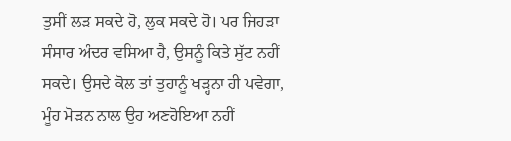ਤੁਸੀਂ ਲੜ ਸਕਦੇ ਹੋ, ਲੁਕ ਸਕਦੇ ਹੋ। ਪਰ ਜਿਹੜਾ ਸੰਸਾਰ ਅੰਦਰ ਵਸਿਆ ਹੈ, ਉਸਨੂੰ ਕਿਤੇ ਸੁੱਟ ਨਹੀਂ ਸਕਦੇ। ਉਸਦੇ ਕੋਲ ਤਾਂ ਤੁਹਾਨੂੰ ਖੜ੍ਹਨਾ ਹੀ ਪਵੇਗਾ, ਮੂੰਹ ਮੋੜਨ ਨਾਲ ਉਹ ਅਣਹੋਇਆ ਨਹੀਂ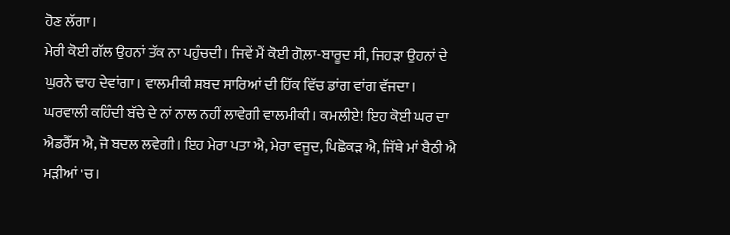ਹੋਣ ਲੱਗਾ।
ਮੇਰੀ ਕੋਈ ਗੱਲ ਉਹਨਾਂ ਤੱਕ ਨਾ ਪਹੁੰਚਦੀ। ਜਿਵੇਂ ਮੈਂ ਕੋਈ ਗੋਲ਼ਾ-ਬਾਰੂਦ ਸੀ, ਜਿਹੜਾ ਉਹਨਾਂ ਦੇ ਘੁਰਨੇ ਢਾਹ ਦੇਵਾਂਗਾ। ਵਾਲਮੀਕੀ ਸ਼ਬਦ ਸਾਰਿਆਂ ਦੀ ਹਿੱਕ ਵਿੱਚ ਡਾਂਗ ਵਾਂਗ ਵੱਜਦਾ। ਘਰਵਾਲੀ ਕਹਿੰਦੀ ਬੱਚੇ ਦੇ ਨਾਂ ਨਾਲ ਨਹੀਂ ਲਾਵੇਗੀ ਵਾਲਮੀਕੀ। ਕਮਲੀਏ! ਇਹ ਕੋਈ ਘਰ ਦਾ ਐਡਰੈੱਸ ਐ, ਜੋ ਬਦਲ ਲਵੇਗੀ। ਇਹ ਮੇਰਾ ਪਤਾ ਐ, ਮੇਰਾ ਵਜੂਦ, ਪਿਛੋਕੜ ਐ, ਜਿੱਥੇ ਮਾਂ ਬੈਠੀ ਐ ਮੜੀਆਂ 'ਚ।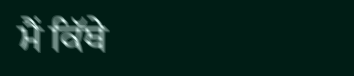ਮੈਂ ਕਿੱਥੇ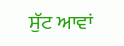ਸੁੱਟ ਆਵਾਂ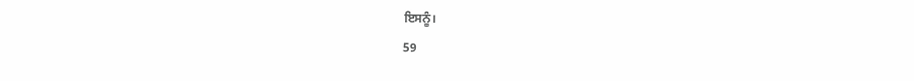ਇਸਨੂੰ।
59